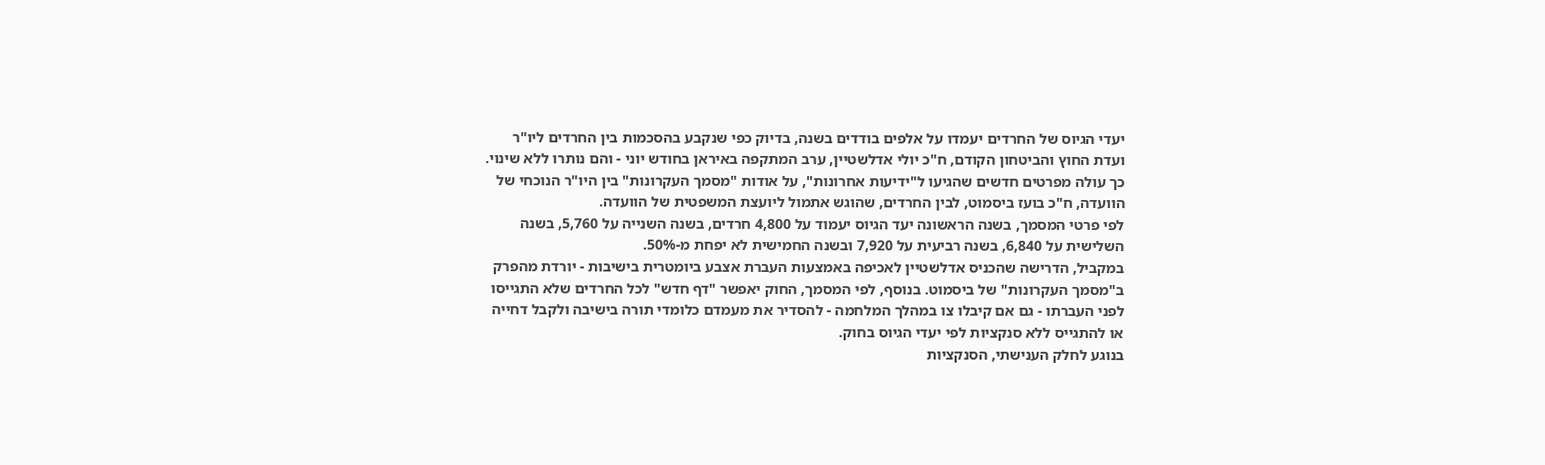יעדי הגיוס של החרדים יעמדו על אלפים בודדים בשנה, בדיוק כפי שנקבע בהסכמות בין החרדים ליו"ר ועדת החוץ והביטחון הקודם, ח"כ יולי אדלשטיין, ערב המתקפה באיראן בחודש יוני - והם נותרו ללא שינוי. כך עולה מפרטים חדשים שהגיעו ל"ידיעות אחרונות", על אודות "מסמך העקרונות" בין היו"ר הנוכחי של הוועדה, ח"כ בועז ביסמוט, לבין החרדים, שהוגש אתמול ליועצת המשפטית של הוועדה.
לפי פרטי המסמך, בשנה הראשונה יעד הגיוס יעמוד על 4,800 חרדים, בשנה השנייה על 5,760, בשנה השלישית על 6,840, בשנה רביעית על 7,920 ובשנה החמישית לא יפחת מ-50%.
במקביל, הדרישה שהכניס אדלשטיין לאכיפה באמצעות העברת אצבע ביומטרית בישיבות - יורדת מהפרק ב"מסמך העקרונות" של ביסמוט. בנוסף, לפי המסמך, החוק יאפשר "דף חדש" לכל החרדים שלא התגייסו לפני העברתו - גם אם קיבלו צו במהלך המלחמה - להסדיר את מעמדם כלומדי תורה בישיבה ולקבל דחייה או להתגייס ללא סנקציות לפי יעדי הגיוס בחוק.
בנוגע לחלק הענישתי, הסנקציות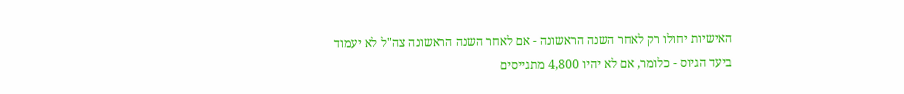האישיות יחולו רק לאחר השנה הראשונה - אם לאחר השנה הראשונה צה"ל לא יעמוד ביעד הגיוס - כלומר, אם לא יהיו 4,800 מתגייסים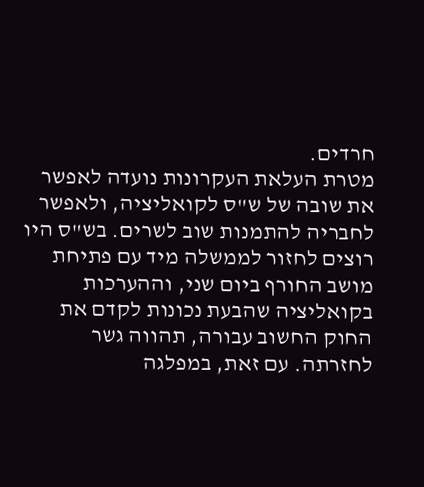חרדים.
מטרת העלאת העקרונות נועדה לאפשר את שובה של ש"ס לקואליציה, ולאפשר לחבריה להתמנות שוב לשרים. בש"ס היו רוצים לחזור לממשלה מיד עם פתיחת מושב החורף ביום שני, וההערכות בקואליציה שהבעת נכונות לקדם את החוק החשוב עבורה, תהווה גשר לחזרתה. עם זאת, במפלגה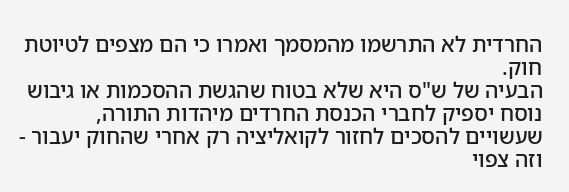החרדית לא התרשמו מהמסמך ואמרו כי הם מצפים לטיוטת חוק.
הבעיה של ש"ס היא שלא בטוח שהגשת ההסכמות או גיבוש נוסח יספיק לחברי הכנסת החרדים מיהדות התורה, שעשויים להסכים לחזור לקואליציה רק אחרי שהחוק יעבור - וזה צפוי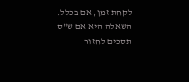לקחת זמן, אם בכלל. השאלה היא אם ש"ס תסכים לחזור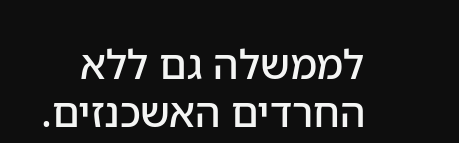לממשלה גם ללא החרדים האשכנזים.